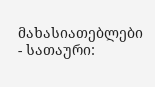მახასიათებლები
- სათაური: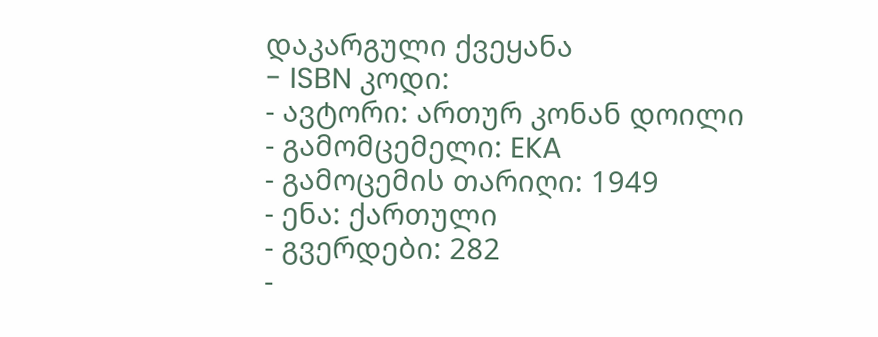დაკარგული ქვეყანა
- ISBN კოდი:
- ავტორი: ართურ კონან დოილი
- გამომცემელი: EKA
- გამოცემის თარიღი: 1949
- ენა: ქართული
- გვერდები: 282
-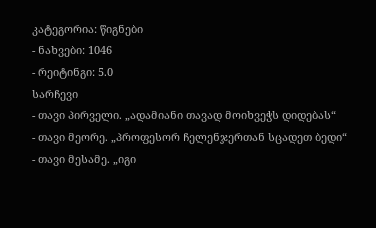კატეგორია: წიგნები
- ნახვები: 1046
- რეიტინგი: 5.0
სარჩევი
- თავი პირველი. „ადამიანი თავად მოიხვეჭს დიდებას“
- თავი მეორე. „პროფესორ ჩელენჯერთან სცადეთ ბედი“
- თავი მესამე. „იგი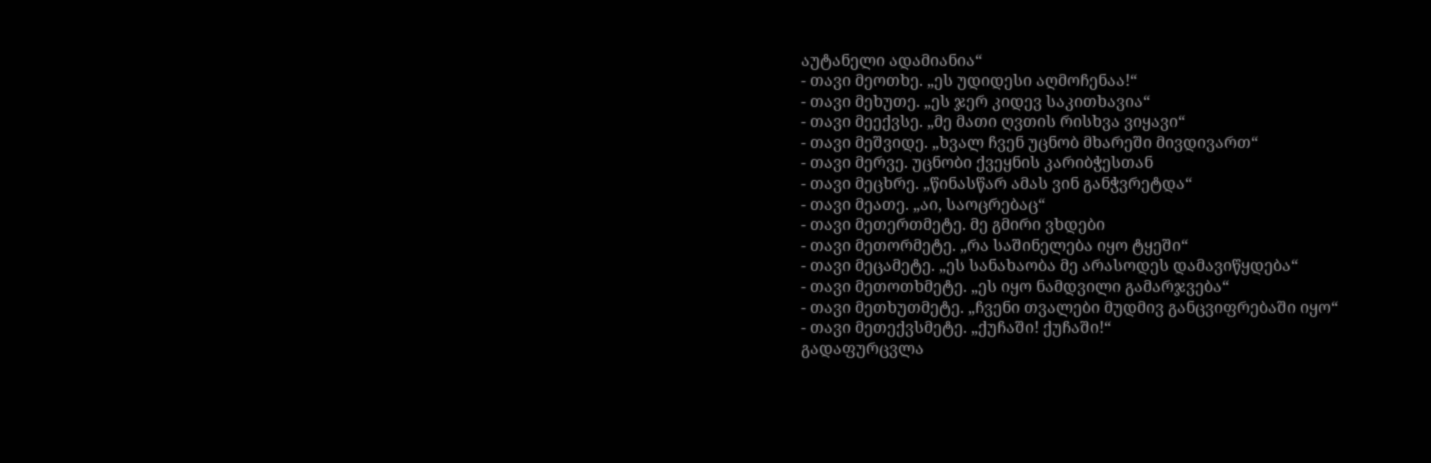აუტანელი ადამიანია“
- თავი მეოთხე. „ეს უდიდესი აღმოჩენაა!“
- თავი მეხუთე. „ეს ჯერ კიდევ საკითხავია“
- თავი მეექვსე. „მე მათი ღვთის რისხვა ვიყავი“
- თავი მეშვიდე. „ხვალ ჩვენ უცნობ მხარეში მივდივართ“
- თავი მერვე. უცნობი ქვეყნის კარიბჭესთან
- თავი მეცხრე. „წინასწარ ამას ვინ განჭვრეტდა“
- თავი მეათე. „აი, საოცრებაც“
- თავი მეთერთმეტე. მე გმირი ვხდები
- თავი მეთორმეტე. „რა საშინელება იყო ტყეში“
- თავი მეცამეტე. „ეს სანახაობა მე არასოდეს დამავიწყდება“
- თავი მეთოთხმეტე. „ეს იყო ნამდვილი გამარჯვება“
- თავი მეთხუთმეტე. „ჩვენი თვალები მუდმივ განცვიფრებაში იყო“
- თავი მეთექვსმეტე. „ქუჩაში! ქუჩაში!“
გადაფურცვლა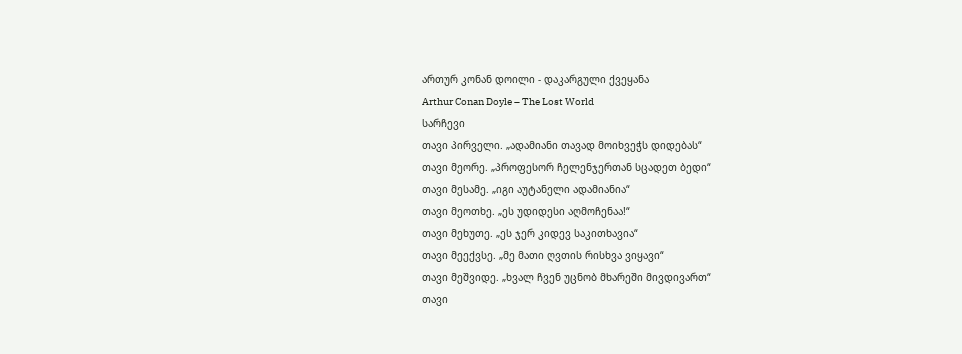ართურ კონან დოილი - დაკარგული ქვეყანა
Arthur Conan Doyle – The Lost World
სარჩევი
თავი პირველი. „ადამიანი თავად მოიხვეჭს დიდებას“
თავი მეორე. „პროფესორ ჩელენჯერთან სცადეთ ბედი“
თავი მესამე. „იგი აუტანელი ადამიანია“
თავი მეოთხე. „ეს უდიდესი აღმოჩენაა!“
თავი მეხუთე. „ეს ჯერ კიდევ საკითხავია“
თავი მეექვსე. „მე მათი ღვთის რისხვა ვიყავი“
თავი მეშვიდე. „ხვალ ჩვენ უცნობ მხარეში მივდივართ“
თავი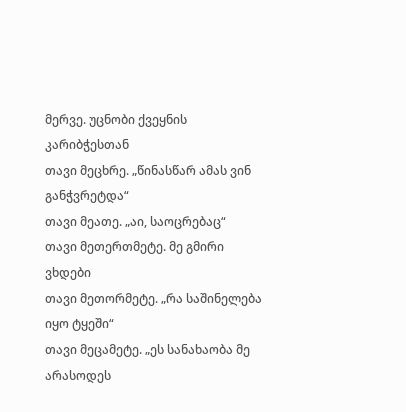მერვე. უცნობი ქვეყნის კარიბჭესთან
თავი მეცხრე. „წინასწარ ამას ვინ განჭვრეტდა“
თავი მეათე. „აი, საოცრებაც“
თავი მეთერთმეტე. მე გმირი ვხდები
თავი მეთორმეტე. „რა საშინელება იყო ტყეში“
თავი მეცამეტე. „ეს სანახაობა მე არასოდეს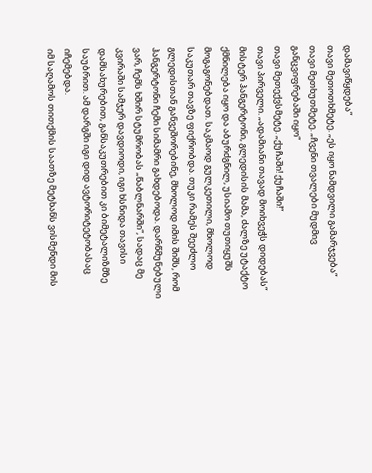დამავიწყდება“
თავი მეთოთხმეტე. „ეს იყო ნამდვილი გამარჯვება“
თავი მეთხუთმეტე. „ჩვენი თვალები მუდმივ განცვიფრებაში იყო“
თავი მეთექვსმეტე. „ქუჩაში! ქუჩაში!“
თავი პირველი. „ადამიანი თავად მოიხვეჭს დიდებას“
მისტერ ჰანგერტონი, გლედისის მამა, ძალზე უტაქტო ქმნილება იყო და აბურძგნილ, უსიამო თუთიყუშს მოგაგონებდათ. საკმაოდ გულკეთილი, მხოლოდ საკუთარ თავზე ფიქრობდა. თუკი რამეს შეეძლო გლედისთან განვეშორებინე, მხოლოდ იმის შიშს, რომ ჰანგერტონი ჩემი სიმამრი გახდებოდა. დარწმუნებული ვარ, ჩემს ხშირ სტუმრობას „წაბლნარში“, სადაც მე კვირაში სამჯერ დავდიოდი, იგი ხსნიდა თავისი დამსახურებით, განსაკუთრებით კი ბიმეტალიზმზე საუბრით. ამ დარგში იგი დიდ ავტორიტეტობასაც იჩემებდა.
იმ საღამოს თითქმის საათზე მეტხანს ვისმენდი მის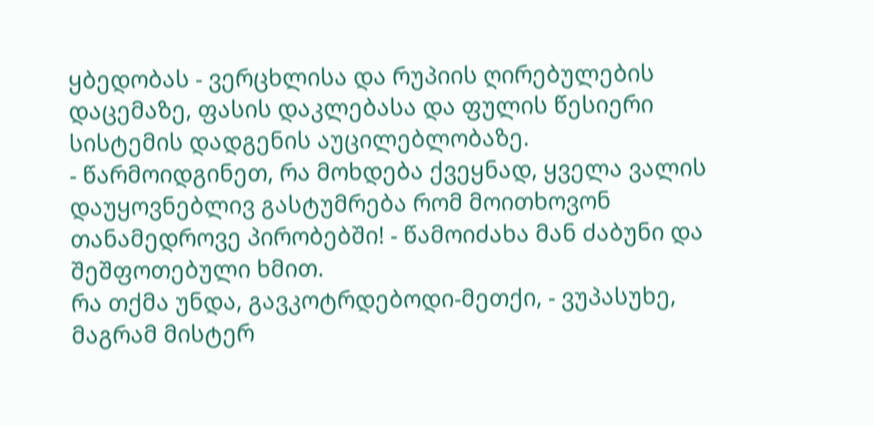ყბედობას - ვერცხლისა და რუპიის ღირებულების დაცემაზე, ფასის დაკლებასა და ფულის წესიერი სისტემის დადგენის აუცილებლობაზე.
- წარმოიდგინეთ, რა მოხდება ქვეყნად, ყველა ვალის დაუყოვნებლივ გასტუმრება რომ მოითხოვონ თანამედროვე პირობებში! - წამოიძახა მან ძაბუნი და შეშფოთებული ხმით.
რა თქმა უნდა, გავკოტრდებოდი-მეთქი, - ვუპასუხე, მაგრამ მისტერ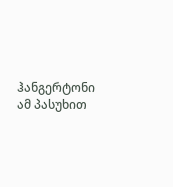ჰანგერტონი ამ პასუხით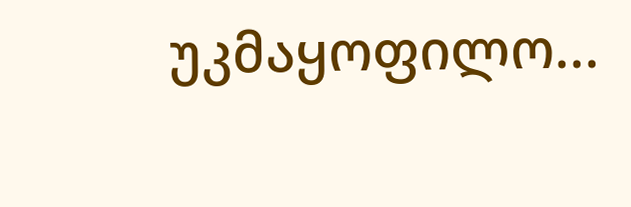უკმაყოფილო...